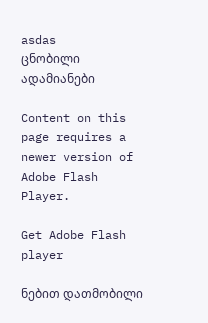asdas
ცნობილი ადამიანები

Content on this page requires a newer version of Adobe Flash Player.

Get Adobe Flash player

ნებით დათმობილი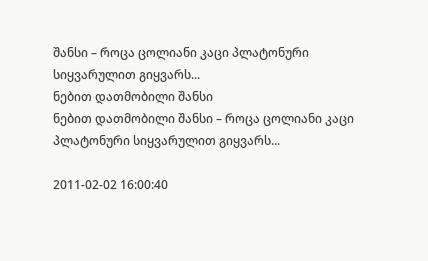შანსი – როცა ცოლიანი კაცი პლატონური სიყვარულით გიყვარს...
ნებით დათმობილი შანსი
ნებით დათმობილი შანსი – როცა ცოლიანი კაცი პლატონური სიყვარულით გიყვარს...

2011-02-02 16:00:40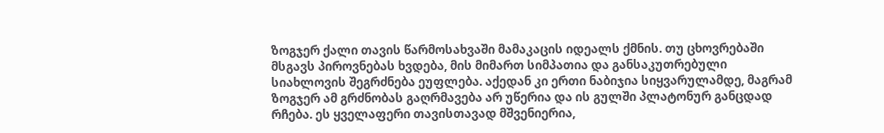ზოგჯერ ქალი თავის წარმოსახვაში მამაკაცის იდეალს ქმნის. თუ ცხოვრებაში მსგავს პიროვნებას ხვდება, მის მიმართ სიმპათია და განსაკუთრებული სიახლოვის შეგრძნება ეუფლება. აქედან კი ერთი ნაბიჯია სიყვარულამდე, მაგრამ ზოგჯერ ამ გრძნობას გაღრმავება არ უწერია და ის გულში პლატონურ განცდად რჩება. ეს ყველაფერი თავისთავად მშვენიერია,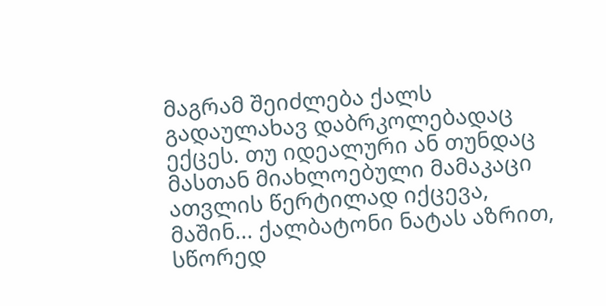მაგრამ შეიძლება ქალს გადაულახავ დაბრკოლებადაც ექცეს. თუ იდეალური ან თუნდაც მასთან მიახლოებული მამაკაცი ათვლის წერტილად იქცევა, მაშინ... ქალბატონი ნატას აზრით, სწორედ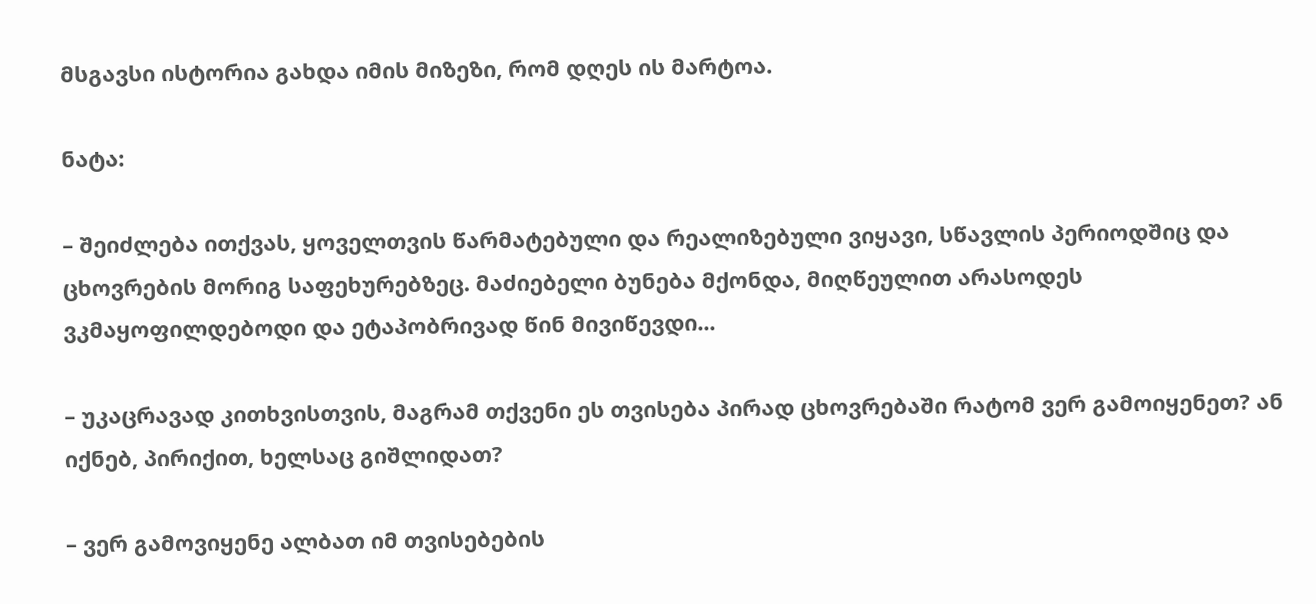მსგავსი ისტორია გახდა იმის მიზეზი, რომ დღეს ის მარტოა.

ნატა:

– შეიძლება ითქვას, ყოველთვის წარმატებული და რეალიზებული ვიყავი, სწავლის პერიოდშიც და ცხოვრების მორიგ საფეხურებზეც. მაძიებელი ბუნება მქონდა, მიღწეულით არასოდეს ვკმაყოფილდებოდი და ეტაპობრივად წინ მივიწევდი...

– უკაცრავად კითხვისთვის, მაგრამ თქვენი ეს თვისება პირად ცხოვრებაში რატომ ვერ გამოიყენეთ? ან იქნებ, პირიქით, ხელსაც გიშლიდათ?

– ვერ გამოვიყენე ალბათ იმ თვისებების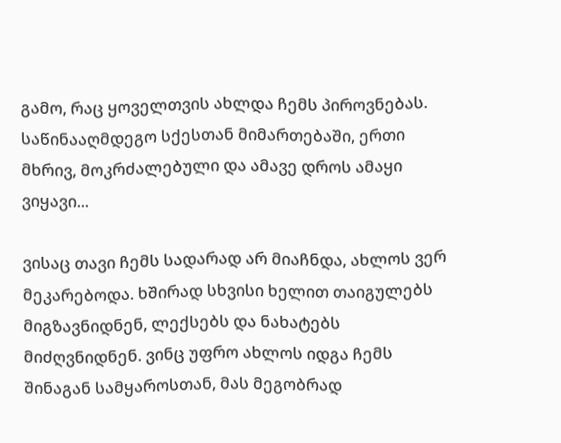გამო, რაც ყოველთვის ახლდა ჩემს პიროვნებას. საწინააღმდეგო სქესთან მიმართებაში, ერთი მხრივ, მოკრძალებული და ამავე დროს ამაყი ვიყავი...

ვისაც თავი ჩემს სადარად არ მიაჩნდა, ახლოს ვერ მეკარებოდა. ხშირად სხვისი ხელით თაიგულებს მიგზავნიდნენ, ლექსებს და ნახატებს მიძღვნიდნენ. ვინც უფრო ახლოს იდგა ჩემს შინაგან სამყაროსთან, მას მეგობრად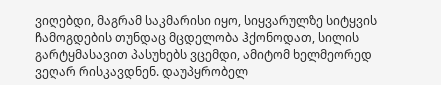ვიღებდი, მაგრამ საკმარისი იყო, სიყვარულზე სიტყვის ჩამოგდების თუნდაც მცდელობა ჰქონოდათ, სილის გარტყმასავით პასუხებს ვცემდი, ამიტომ ხელმეორედ ვეღარ რისკავდნენ. დაუპყრობელ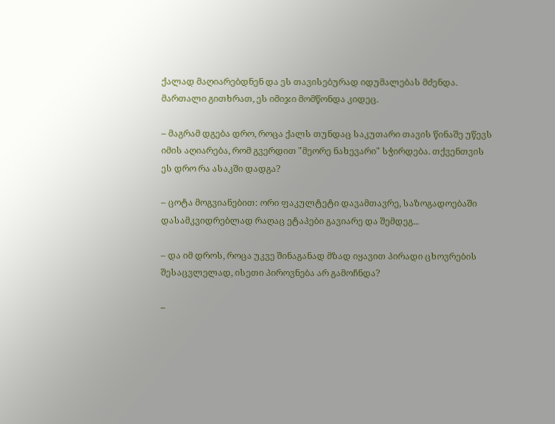ქალად მაღიარებდნენ და ეს თავისებურად იდუმალებას მძენდა. მართალი გითხრათ, ეს იმიჯი მომწონდა კიდეც.

– მაგრამ დგება დრო, როცა ქალს თუნდაც საკუთარი თავის წინაშე უწევს იმის აღიარება, რომ გვერდით "მეორე ნახევარი" სჭირდება. თქვენთვის ეს დრო რა ასაკში დადგა?

– ცოტა მოგვიანებით: ორი ფაკულტეტი დავამთავრე, საზოგადოებაში დასამკვიდრებლად რაღაც ეტაპები გავიარე და შემდეგ...

– და იმ დროს, როცა უკვე შინაგანად მზად იყავით პირადი ცხოვრების შესაცვლელად, ისეთი პიროვნება არ გამოჩნდა?

–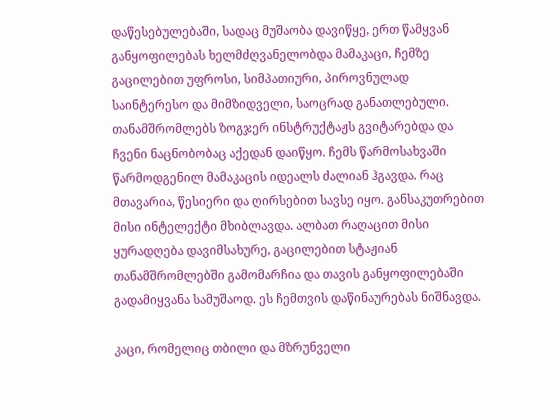დაწესებულებაში, სადაც მუშაობა დავიწყე, ერთ წამყვან განყოფილებას ხელმძღვანელობდა მამაკაცი, ჩემზე გაცილებით უფროსი, სიმპათიური, პიროვნულად საინტერესო და მიმზიდველი, საოცრად განათლებული. თანამშრომლებს ზოგჯერ ინსტრუქტაჟს გვიტარებდა და ჩვენი ნაცნობობაც აქედან დაიწყო. ჩემს წარმოსახვაში წარმოდგენილ მამაკაცის იდეალს ძალიან ჰგავდა. რაც მთავარია, წესიერი და ღირსებით სავსე იყო. განსაკუთრებით მისი ინტელექტი მხიბლავდა. ალბათ რაღაცით მისი ყურადღება დავიმსახურე, გაცილებით სტაჟიან თანამშრომლებში გამომარჩია და თავის განყოფილებაში გადამიყვანა სამუშაოდ. ეს ჩემთვის დაწინაურებას ნიშნავდა.

კაცი, რომელიც თბილი და მზრუნველი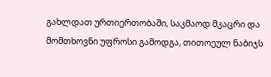გახლდათ ურთიერთობაში, საკმაოდ მკაცრი და მომთხოვნი უფროსი გამოდგა, თითოეულ ნაბიჯს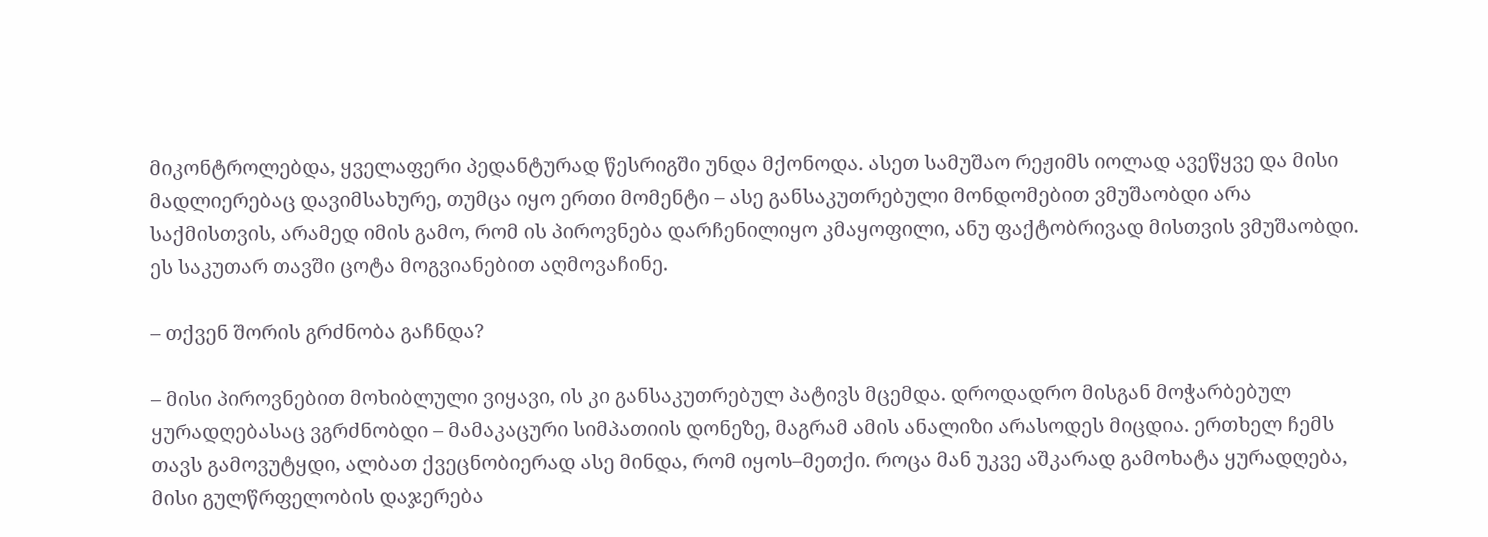მიკონტროლებდა, ყველაფერი პედანტურად წესრიგში უნდა მქონოდა. ასეთ სამუშაო რეჟიმს იოლად ავეწყვე და მისი მადლიერებაც დავიმსახურე, თუმცა იყო ერთი მომენტი – ასე განსაკუთრებული მონდომებით ვმუშაობდი არა საქმისთვის, არამედ იმის გამო, რომ ის პიროვნება დარჩენილიყო კმაყოფილი, ანუ ფაქტობრივად მისთვის ვმუშაობდი. ეს საკუთარ თავში ცოტა მოგვიანებით აღმოვაჩინე.

– თქვენ შორის გრძნობა გაჩნდა?

– მისი პიროვნებით მოხიბლული ვიყავი, ის კი განსაკუთრებულ პატივს მცემდა. დროდადრო მისგან მოჭარბებულ ყურადღებასაც ვგრძნობდი – მამაკაცური სიმპათიის დონეზე, მაგრამ ამის ანალიზი არასოდეს მიცდია. ერთხელ ჩემს თავს გამოვუტყდი, ალბათ ქვეცნობიერად ასე მინდა, რომ იყოს–მეთქი. როცა მან უკვე აშკარად გამოხატა ყურადღება, მისი გულწრფელობის დაჯერება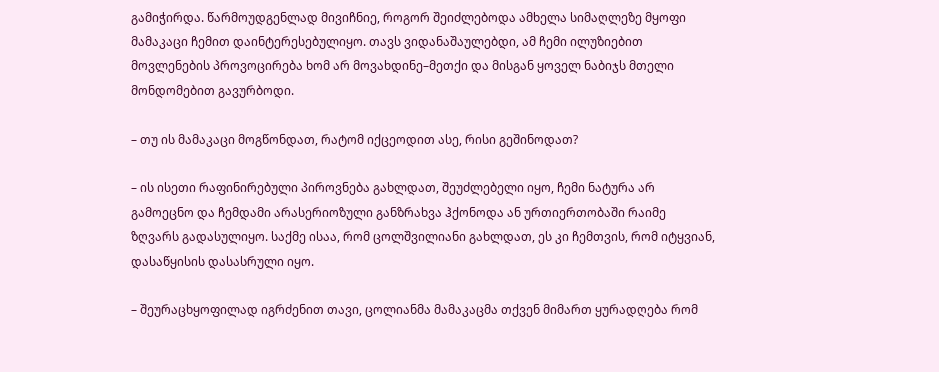გამიჭირდა. წარმოუდგენლად მივიჩნიე, როგორ შეიძლებოდა ამხელა სიმაღლეზე მყოფი მამაკაცი ჩემით დაინტერესებულიყო. თავს ვიდანაშაულებდი, ამ ჩემი ილუზიებით მოვლენების პროვოცირება ხომ არ მოვახდინე–მეთქი და მისგან ყოველ ნაბიჯს მთელი მონდომებით გავურბოდი.

– თუ ის მამაკაცი მოგწონდათ, რატომ იქცეოდით ასე, რისი გეშინოდათ?

– ის ისეთი რაფინირებული პიროვნება გახლდათ, შეუძლებელი იყო, ჩემი ნატურა არ გამოეცნო და ჩემდამი არასერიოზული განზრახვა ჰქონოდა ან ურთიერთობაში რაიმე ზღვარს გადასულიყო. საქმე ისაა, რომ ცოლშვილიანი გახლდათ, ეს კი ჩემთვის, რომ იტყვიან, დასაწყისის დასასრული იყო.

– შეურაცხყოფილად იგრძენით თავი, ცოლიანმა მამაკაცმა თქვენ მიმართ ყურადღება რომ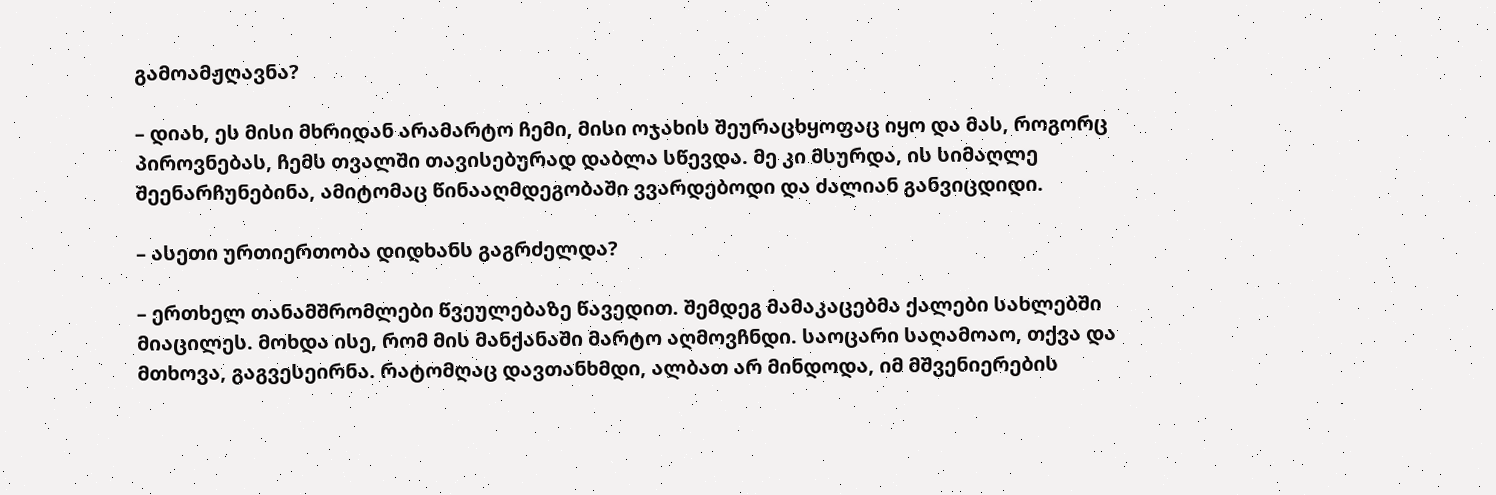გამოამჟღავნა?

– დიახ, ეს მისი მხრიდან არამარტო ჩემი, მისი ოჯახის შეურაცხყოფაც იყო და მას, როგორც პიროვნებას, ჩემს თვალში თავისებურად დაბლა სწევდა. მე კი მსურდა, ის სიმაღლე შეენარჩუნებინა, ამიტომაც წინააღმდეგობაში ვვარდებოდი და ძალიან განვიცდიდი.

– ასეთი ურთიერთობა დიდხანს გაგრძელდა?

– ერთხელ თანამშრომლები წვეულებაზე წავედით. შემდეგ მამაკაცებმა ქალები სახლებში მიაცილეს. მოხდა ისე, რომ მის მანქანაში მარტო აღმოვჩნდი. საოცარი საღამოაო, თქვა და მთხოვა, გაგვესეირნა. რატომღაც დავთანხმდი, ალბათ არ მინდოდა, იმ მშვენიერების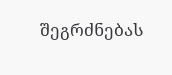შეგრძნებას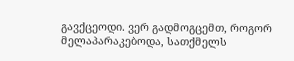გავქცეოდი. ვერ გადმოგცემთ, როგორ მელაპარაკებოდა, სათქმელს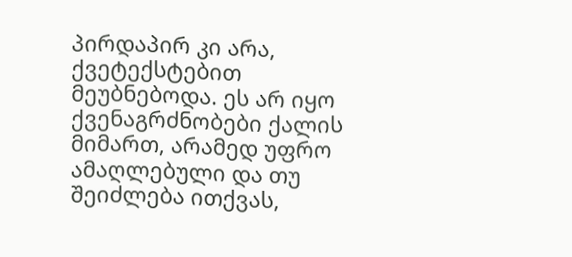პირდაპირ კი არა, ქვეტექსტებით მეუბნებოდა. ეს არ იყო ქვენაგრძნობები ქალის მიმართ, არამედ უფრო ამაღლებული და თუ შეიძლება ითქვას,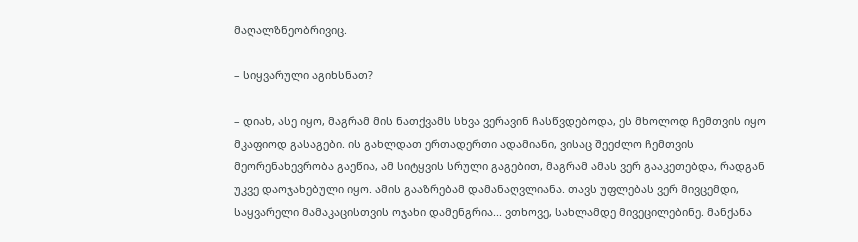მაღალზნეობრივიც.

– სიყვარული აგიხსნათ?

– დიახ, ასე იყო, მაგრამ მის ნათქვამს სხვა ვერავინ ჩასწვდებოდა, ეს მხოლოდ ჩემთვის იყო მკაფიოდ გასაგები. ის გახლდათ ერთადერთი ადამიანი, ვისაც შეეძლო ჩემთვის მეორენახევრობა გაეწია, ამ სიტყვის სრული გაგებით, მაგრამ ამას ვერ გააკეთებდა, რადგან უკვე დაოჯახებული იყო. ამის გააზრებამ დამანაღვლიანა. თავს უფლებას ვერ მივცემდი, საყვარელი მამაკაცისთვის ოჯახი დამენგრია... ვთხოვე, სახლამდე მივეცილებინე. მანქანა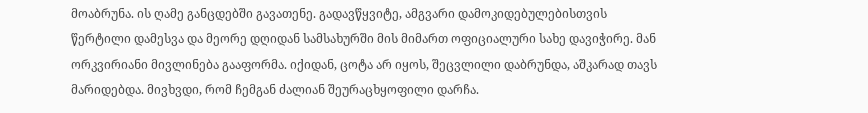მოაბრუნა. ის ღამე განცდებში გავათენე. გადავწყვიტე, ამგვარი დამოკიდებულებისთვის წერტილი დამესვა და მეორე დღიდან სამსახურში მის მიმართ ოფიციალური სახე დავიჭირე. მან ორკვირიანი მივლინება გააფორმა. იქიდან, ცოტა არ იყოს, შეცვლილი დაბრუნდა, აშკარად თავს მარიდებდა. მივხვდი, რომ ჩემგან ძალიან შეურაცხყოფილი დარჩა.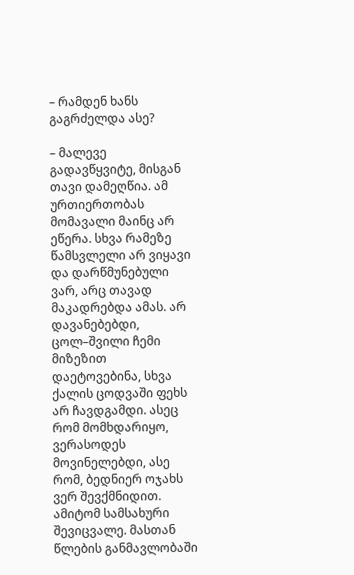– რამდენ ხანს გაგრძელდა ასე?

– მალევე გადავწყვიტე, მისგან თავი დამეღწია. ამ ურთიერთობას მომავალი მაინც არ ეწერა. სხვა რამეზე წამსვლელი არ ვიყავი და დარწმუნებული ვარ, არც თავად მაკადრებდა ამას. არ დავანებებდი, ცოლ–შვილი ჩემი მიზეზით დაეტოვებინა, სხვა ქალის ცოდვაში ფეხს არ ჩავდგამდი. ასეც რომ მომხდარიყო, ვერასოდეს მოვინელებდი, ასე რომ, ბედნიერ ოჯახს ვერ შევქმნიდით. ამიტომ სამსახური შევიცვალე. მასთან წლების განმავლობაში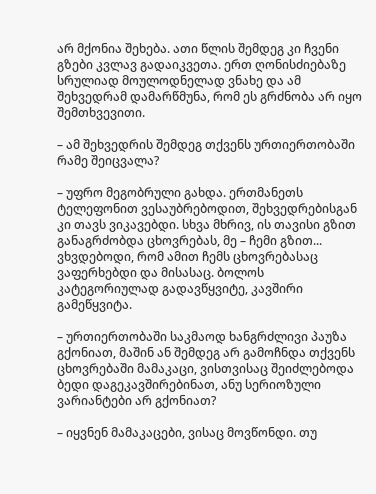არ მქონია შეხება. ათი წლის შემდეგ კი ჩვენი გზები კვლავ გადაიკვეთა. ერთ ღონისძიებაზე სრულიად მოულოდნელად ვნახე და ამ შეხვედრამ დამარწმუნა, რომ ეს გრძნობა არ იყო შემთხვევითი.

– ამ შეხვედრის შემდეგ თქვენს ურთიერთობაში რამე შეიცვალა?

– უფრო მეგობრული გახდა. ერთმანეთს ტელეფონით ვესაუბრებოდით, შეხვედრებისგან კი თავს ვიკავებდი. სხვა მხრივ, ის თავისი გზით განაგრძობდა ცხოვრებას, მე – ჩემი გზით... ვხვდებოდი, რომ ამით ჩემს ცხოვრებასაც ვაფერხებდი და მისასაც. ბოლოს კატეგორიულად გადავწყვიტე, კავშირი გამეწყვიტა.

– ურთიერთობაში საკმაოდ ხანგრძლივი პაუზა გქონიათ, მაშინ ან შემდეგ არ გამოჩნდა თქვენს ცხოვრებაში მამაკაცი, ვისთვისაც შეიძლებოდა ბედი დაგეკავშირებინათ, ანუ სერიოზული ვარიანტები არ გქონიათ?

– იყვნენ მამაკაცები, ვისაც მოვწონდი. თუ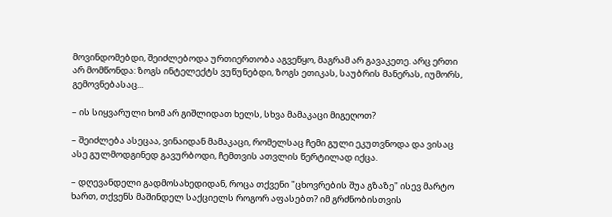მოვინდომებდი, შეიძლებოდა ურთიერთობა აგვეწყო, მაგრამ არ გავაკეთე. არც ერთი არ მომწონდა: ზოგს ინტელექტს ვუწუნებდი, ზოგს ეთიკას, საუბრის მანერას, იუმორს, გემოვნებასაც...

– ის სიყვარული ხომ არ გიშლიდათ ხელს, სხვა მამაკაცი მიგეღოთ?

– შეიძლება ასეცაა, ვინაიდან მამაკაცი, რომელსაც ჩემი გული ეკუთვნოდა და ვისაც ასე გულმოდგინედ გავურბოდი, ჩემთვის ათვლის წერტილად იქცა.

– დღევანდელი გადმოსახედიდან, როცა თქვენი "ცხოვრების შუა გზაზე" ისევ მარტო ხართ, თქვენს მაშინდელ საქციელს როგორ აფასებთ? იმ გრძნობისთვის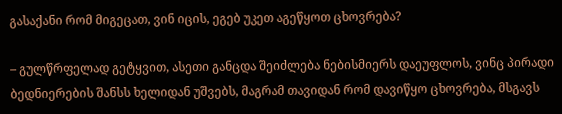გასაქანი რომ მიგეცათ, ვინ იცის, ეგებ უკეთ აგეწყოთ ცხოვრება?

– გულწრფელად გეტყვით, ასეთი განცდა შეიძლება ნებისმიერს დაეუფლოს, ვინც პირადი ბედნიერების შანსს ხელიდან უშვებს, მაგრამ თავიდან რომ დავიწყო ცხოვრება, მსგავს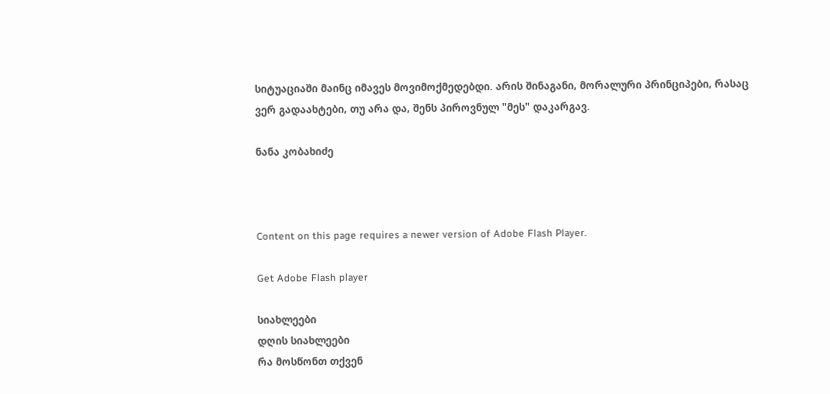სიტუაციაში მაინც იმავეს მოვიმოქმედებდი. არის შინაგანი, მორალური პრინციპები, რასაც ვერ გადაახტები, თუ არა და, შენს პიროვნულ "მეს" დაკარგავ.

ნანა კობახიძე



Content on this page requires a newer version of Adobe Flash Player.

Get Adobe Flash player

სიახლეები
დღის სიახლეები
რა მოსწონთ თქვენ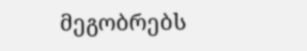მეგობრებს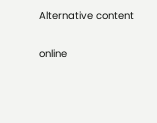Alternative content

online